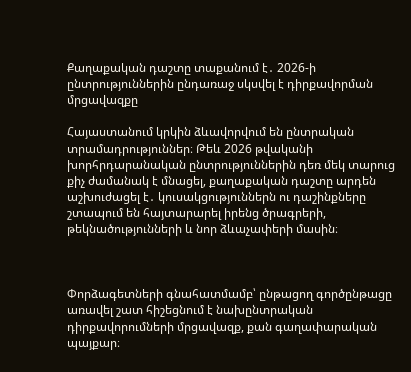Քաղաքական դաշտը տաքանում է․ 2026-ի ընտրություններին ընդառաջ սկսվել է դիրքավորման մրցավազքը

Հայաստանում կրկին ձևավորվում են ընտրական տրամադրություններ։ Թեև 2026 թվականի խորհրդարանական ընտրություններին դեռ մեկ տարուց քիչ ժամանակ է մնացել, քաղաքական դաշտը արդեն աշխուժացել է․ կուսակցություններն ու դաշինքները շտապում են հայտարարել իրենց ծրագրերի, թեկնածությունների և նոր ձևաչափերի մասին։



Փորձագետների գնահատմամբ՝ ընթացող գործընթացը առավել շատ հիշեցնում է նախընտրական դիրքավորումների մրցավազք, քան գաղափարական պայքար։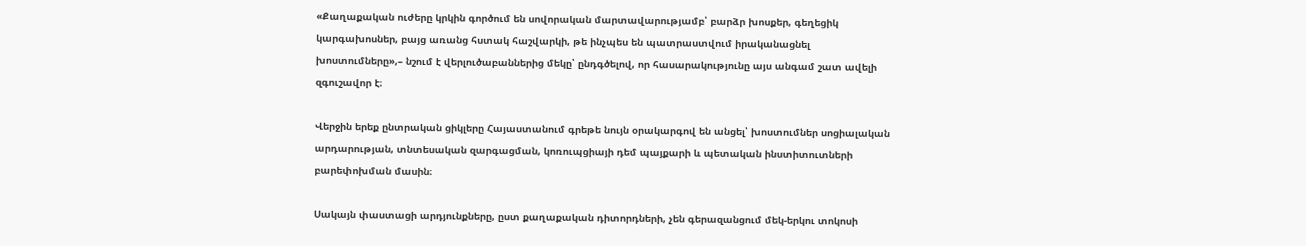«Քաղաքական ուժերը կրկին գործում են սովորական մարտավարությամբ՝ բարձր խոսքեր, գեղեցիկ կարգախոսներ, բայց առանց հստակ հաշվարկի, թե ինչպես են պատրաստվում իրականացնել խոստումները»,– նշում է վերլուծաբաններից մեկը՝ ընդգծելով, որ հասարակությունը այս անգամ շատ ավելի զգուշավոր է։

Վերջին երեք ընտրական ցիկլերը Հայաստանում գրեթե նույն օրակարգով են անցել՝ խոստումներ սոցիալական արդարության, տնտեսական զարգացման, կոռուպցիայի դեմ պայքարի և պետական ինստիտուտների բարեփոխման մասին։

Սակայն փաստացի արդյունքները, ըստ քաղաքական դիտորդների, չեն գերազանցում մեկ-երկու տոկոսի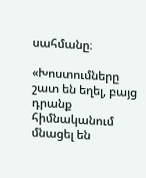սահմանը։

«Խոստումները շատ են եղել, բայց դրանք հիմնականում մնացել են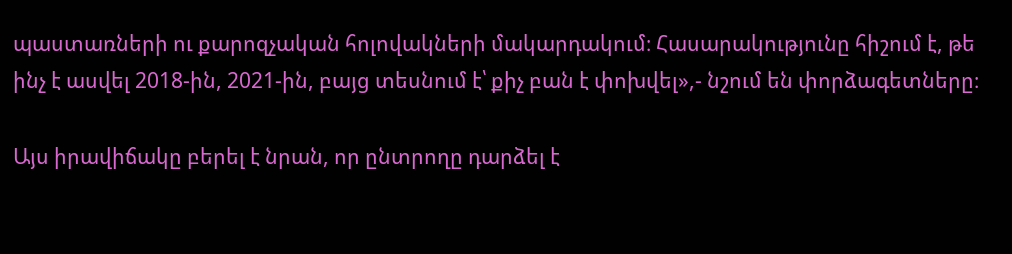պաստառների ու քարոզչական հոլովակների մակարդակում։ Հասարակությունը հիշում է, թե ինչ է ասվել 2018-ին, 2021-ին, բայց տեսնում է՝ քիչ բան է փոխվել»,- նշում են փորձագետները։

Այս իրավիճակը բերել է նրան, որ ընտրողը դարձել է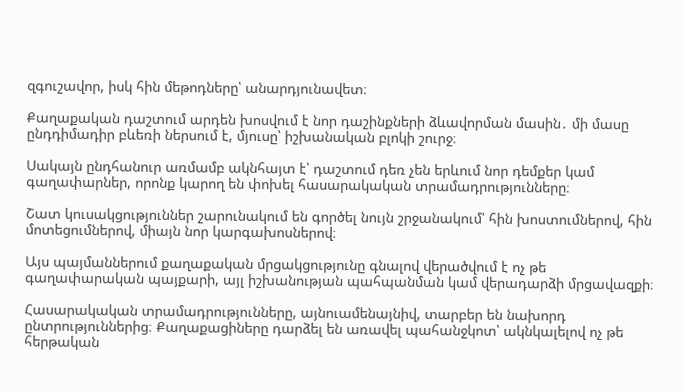զգուշավոր, իսկ հին մեթոդները՝ անարդյունավետ։

Քաղաքական դաշտում արդեն խոսվում է նոր դաշինքների ձևավորման մասին․ մի մասը ընդդիմադիր բևեռի ներսում է, մյուսը՝ իշխանական բլոկի շուրջ։

Սակայն ընդհանուր առմամբ ակնհայտ է՝ դաշտում դեռ չեն երևում նոր դեմքեր կամ գաղափարներ, որոնք կարող են փոխել հասարակական տրամադրությունները։

Շատ կուսակցություններ շարունակում են գործել նույն շրջանակում՝ հին խոստումներով, հին մոտեցումներով, միայն նոր կարգախոսներով։

Այս պայմաններում քաղաքական մրցակցությունը գնալով վերածվում է ոչ թե գաղափարական պայքարի, այլ իշխանության պահպանման կամ վերադարձի մրցավազքի։

Հասարակական տրամադրությունները, այնուամենայնիվ, տարբեր են նախորդ ընտրություններից։ Քաղաքացիները դարձել են առավել պահանջկոտ՝ ակնկալելով ոչ թե հերթական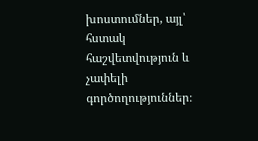խոստումներ, այլ՝ հստակ հաշվետվություն և չափելի գործողություններ։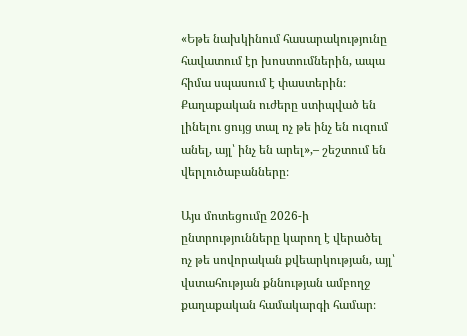«Եթե նախկինում հասարակությունը հավատում էր խոստումներին, ապա հիմա սպասում է փաստերին։ Քաղաքական ուժերը ստիպված են լինելու ցույց տալ ոչ թե ինչ են ուզում անել, այլ՝ ինչ են արել»,– շեշտում են վերլուծաբանները։

Այս մոտեցումը 2026-ի ընտրությունները կարող է վերածել ոչ թե սովորական քվեարկության, այլ՝ վստահության քննության ամբողջ քաղաքական համակարգի համար։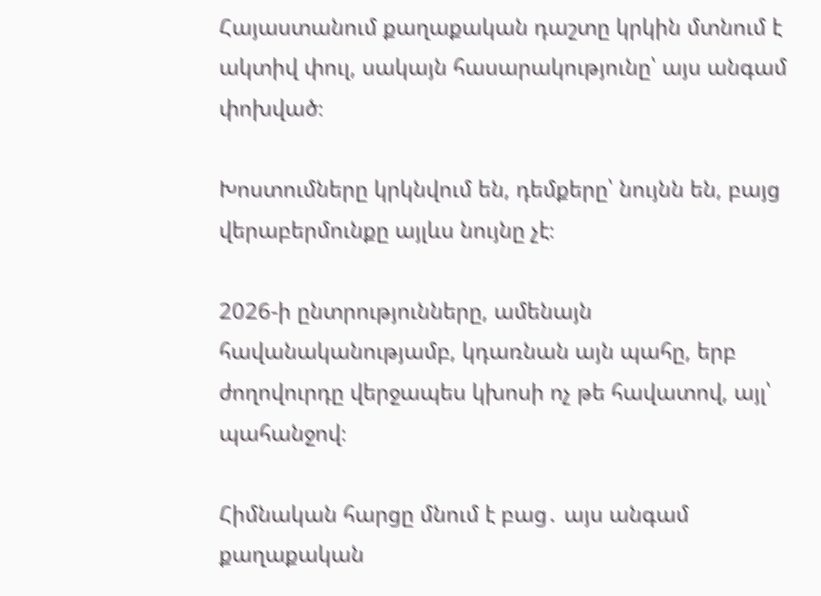Հայաստանում քաղաքական դաշտը կրկին մտնում է ակտիվ փուլ, սակայն հասարակությունը՝ այս անգամ փոխված։

Խոստումները կրկնվում են, դեմքերը՝ նույնն են, բայց վերաբերմունքը այլևս նույնը չէ։

2026-ի ընտրությունները, ամենայն հավանականությամբ, կդառնան այն պահը, երբ ժողովուրդը վերջապես կխոսի ոչ թե հավատով, այլ՝ պահանջով։

Հիմնական հարցը մնում է բաց․ այս անգամ քաղաքական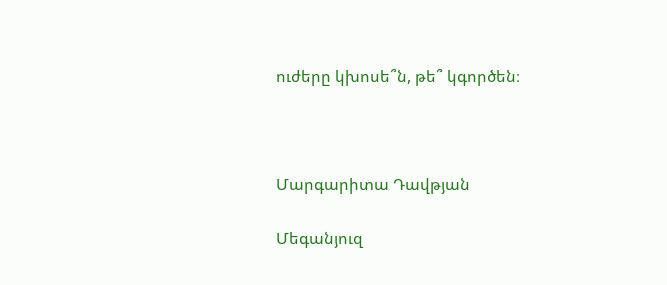ուժերը կխոսե՞ն, թե՞ կգործեն։



Մարգարիտա Դավթյան

Մեգանյուզ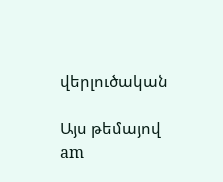վերլուծական

Այս թեմայով
am